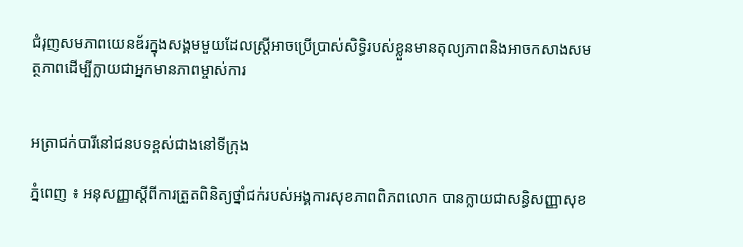ជំរុញសមភាពយេនឌ័រក្នុងសង្គមមួយដែលស្ត្រីអាចប្រើប្រាស់សិទ្ធិរបស់ខ្លួនមានតុល្យភាពនិងអាចកសាងសមត្ថភាពដើម្បីក្លាយជាអ្នកមានភាពម្ចាស់ការ


អត្រាជក់បារីនៅជនបទខ្ពស់ជាងនៅទីក្រុង

ភ្នំពេញ ៖ អនុសញ្ញាស្ដីពីការត្រួតពិនិត្យថ្នាំជក់របស់អង្គការសុខភាពពិភពលោក បានក្លាយជាសន្ធិសញ្ញាសុខ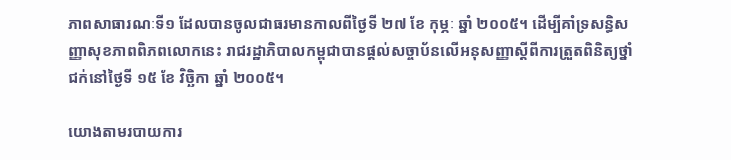ភាពសាធារណៈទី១ ដែលបានចូលជាធរមានកាលពីថ្ងៃទី ២៧ ខែ កុម្ភៈ ឆ្នាំ ២០០៥។ ដើម្បីគាំទ្រសន្ធិសញ្ញាសុខភាពពិភពលោកនេះ រាជរដ្ឋាភិបាលកម្ពុជាបានផ្ដល់សច្ចាប័នលើអនុសញ្ញាស្ដីពីការត្រួតពិនិត្យថ្នាំជក់នៅថ្ងៃទី ១៥ ខែ វិច្ឆិកា ឆ្នាំ ២០០៥។

យោងតាមរបាយការ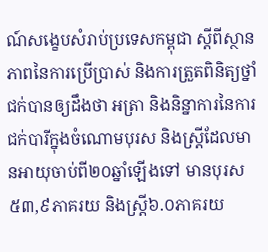ណ៍សង្ខេបសំរាប់ប្រទេសកម្ពុជា ស្ដីពីស្ថានភាពនៃការប្រើប្រាស់ និងការត្រួតពិនិត្យថ្នាំជក់បានឲ្យដឹងថា អត្រា និងនិន្នាការនៃការជក់បារីក្នុងចំណោមបុរស និងស្ត្រីដែលមានអាយុចាប់ពី២០ឆ្នាំឡើងទៅ មានបុរស៥៣,៩ភាគរយ និងស្ត្រី៦.០ភាគរយ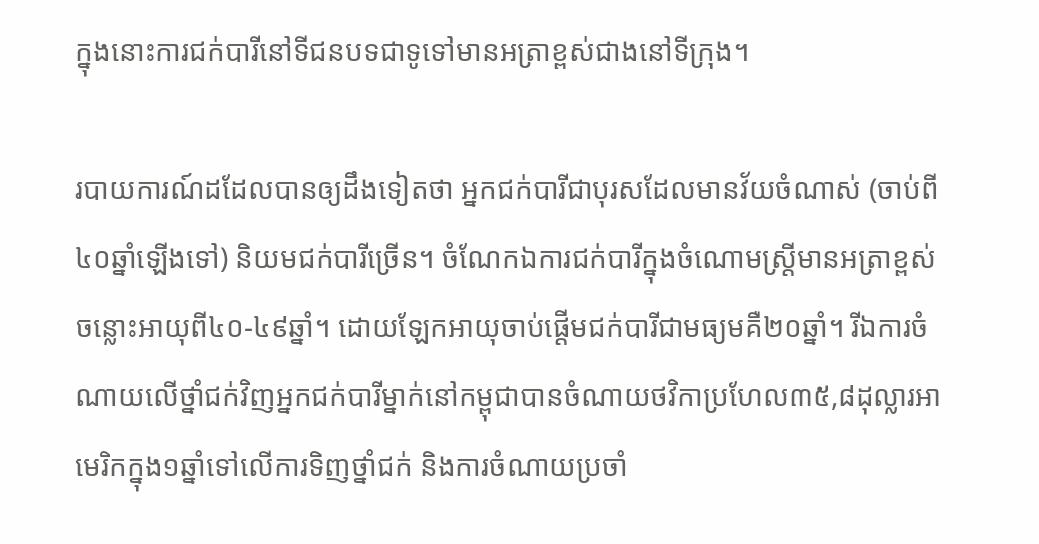ក្នុងនោះការជក់បារីនៅទីជនបទជាទូទៅមានអត្រាខ្ពស់ជាងនៅទីក្រុង។

របាយការណ៍ដដែលបានឲ្យដឹងទៀតថា អ្នកជក់បារីជាបុរសដែលមានវ័យចំណាស់ (ចាប់ពី៤០ឆ្នាំឡើងទៅ) និយមជក់បារីច្រើន។ ចំណែកឯការជក់បារីក្នុងចំណោមស្ត្រីមានអត្រាខ្ពស់ចន្លោះអាយុពី៤០-៤៩ឆ្នាំ។ ដោយឡែកអាយុចាប់ផ្ដើមជក់បារីជាមធ្យមគឺ២០ឆ្នាំ។ រីឯការចំណាយលើថ្នាំជក់វិញអ្នកជក់បារីម្នាក់នៅកម្ពុជាបានចំណាយថវិកាប្រហែល៣៥,៨ដុល្លារអាមេរិកក្នុង១ឆ្នាំទៅលើការទិញថ្នាំជក់ និងការចំណាយប្រចាំ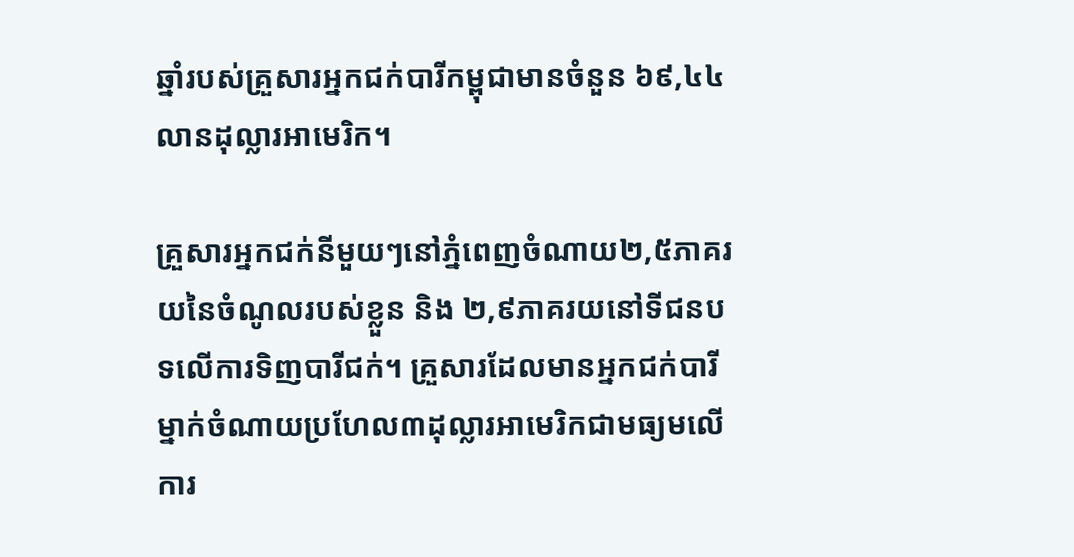ឆ្នាំរបស់គ្រួសារអ្នកជក់បារីកម្ពុជាមានចំនួន ៦៩,៤៤លានដុល្លារអាមេរិក។

គ្រួសារអ្នកជក់នីមួយៗនៅភ្នំពេញចំណាយ២,៥ភាគរយនៃចំណូលរបស់ខ្លួន និង ២,៩ភាគរយនៅទីជនបទលើការទិញបារីជក់។ គ្រួសារដែលមានអ្នកជក់បារីម្នាក់ចំណាយប្រហែល៣ដុល្លារអាមេរិកជាមធ្យមលើការ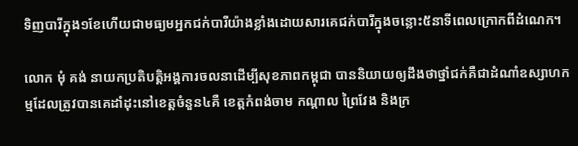ទិញបារីក្នុង១ខែហើយជាមធ្យមអ្នកជក់បារីយ៉ាងខ្លាំងដោយសារគេជក់បារីក្នុងចន្លោះ៥នាទីពេលក្រោកពីដំណេក។

លោក មុំ គង់ នាយកប្រតិបត្តិអង្គការចលនាដើម្បីសុខភាពកម្ពុជា បាននិយាយឲ្យដឹងថាថ្នាំជក់គឺជាដំណាំឧស្សាហកម្មដែលត្រូវបានគេដាំដុះនៅខេត្តចំនួន៤គឺ ខេត្តកំពង់ចាម កណ្ដាល ព្រៃវែង និងក្រ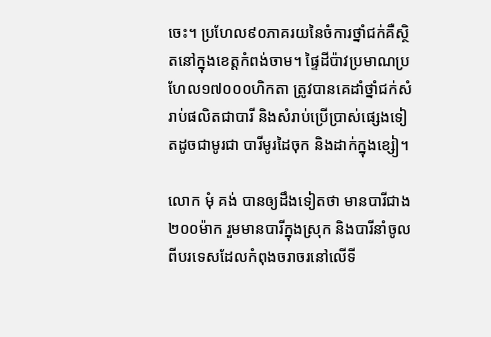ចេះ។ ប្រហែល៩០ភាគរយនៃចំការថ្នាំជក់គឺស្ថិតនៅក្នុងខេត្តកំពង់ចាម។ ផ្ទៃដីប៉ាវប្រមាណប្រហែល១៧០០០ហិកតា ត្រូវបានគេដាំថ្នាំជក់សំរាប់ផលិតជាបារី និងសំរាប់ប្រើប្រាស់ផ្សេងទៀតដូចជាមូរជា បារីមូរដៃចុក និងដាក់ក្នុងខ្សៀ។

លោក មុំ គង់ បានឲ្យដឹងទៀតថា មានបារីជាង២០០ម៉ាក រួមមានបារីក្នុងស្រុក និងបារីនាំចូលពីបរទេសដែលកំពុងចរាចរនៅលើទី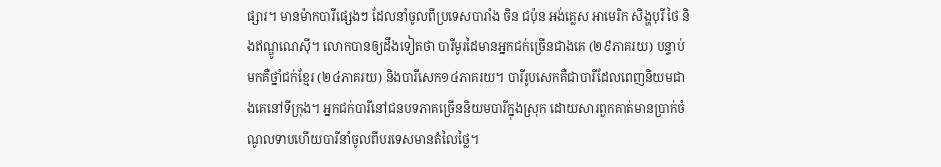ផ្សារ។ មានម៉ាកបារីផ្សេងៗ ដែលនាំចូលពីប្រទេសបារាំង ចិន ជប៉ុន អង់គ្លេស អាមេរិក សិង្ហបុរី ថៃ និងឥណ្ឌូណេស៊ី។ លោកបានឲ្យដឹងទៀតថា បារីមូរដៃមានអ្នកជក់ច្រើនជាងគេ (២៩ភាគរយ) បន្ទាប់មកគឺថ្នាំជក់ខ្មែរ (២៤ភាគរយ) និងបារីសេក១៤ភាគរយ។ បារីរូបសេកគឺជាបារីដែលពេញនិយមជាងគេនៅទីក្រុង។ អ្នកជក់បារីនៅជនបទភាគច្រើននិយមបារីក្នុងស្រុក ដោយសារពួកគាត់មានប្រាក់ចំណូលទាបហើយបារីនាំចូលពីបរទេសមានតំលៃថ្លៃ។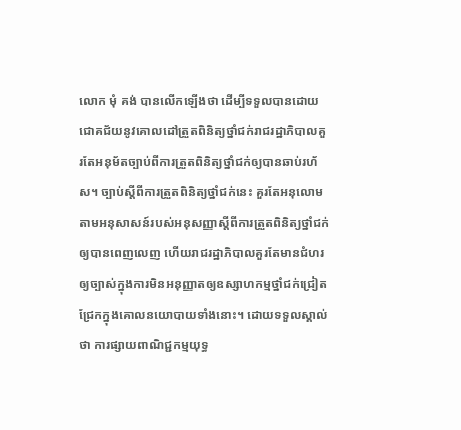លោក មុំ គង់ បានលើកឡើងថា ដើម្បីទទួលបានដោយជោគជ័យនូវគោលដៅត្រួតពិនិត្យថ្នាំជក់រាជរដ្ឋាភិបាលគួរតែអនុម័តច្បាប់ពីការត្រួតពិនិត្យថ្នាំជក់ឲ្យបានឆាប់រហ័ស។ ច្បាប់ស្ដីពីការត្រួតពិនិត្យថ្នាំជក់នេះ គួរតែអនុលោមតាមអនុសាសន៍របស់អនុសញ្ញាស្ដីពីការត្រួតពិនិត្យថ្នាំជក់ឲ្យបានពេញលេញ ហើយរាជរដ្ឋាភិបាលគួរតែមានជំហរឲ្យច្បាស់ក្នុងការមិនអនុញ្ញាតឲ្យឧស្សាហកម្មថ្នាំជក់ជ្រៀតជ្រែកក្នុងគោលនយោបាយទាំងនោះ។ ដោយទទួលស្គាល់ថា ការផ្សាយពាណិជ្ជកម្មយុទ្ធ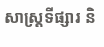សាស្ត្រទីផ្សារ និ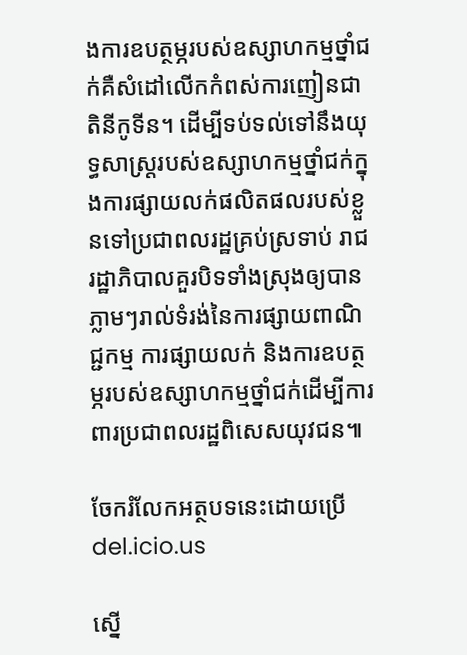ងការឧបត្ថម្ភរបស់ឧស្សាហកម្មថ្នាំជក់គឺសំដៅលើកកំពស់ការញៀនជាតិនីកូទីន។ ដើម្បីទប់ទល់ទៅនឹងយុទ្ធសាស្ត្ររបស់ឧស្សាហកម្មថ្នាំជក់ក្នុងការផ្សាយលក់ផលិតផលរបស់ខ្លួនទៅប្រជាពលរដ្ឋគ្រប់ស្រទាប់ រាជរដ្ឋាភិបាលគួរបិទទាំងស្រុងឲ្យបានភ្លាមៗរាល់ទំរង់នៃការផ្សាយពាណិជ្ជកម្ម ការផ្សាយលក់ និងការឧបត្ថម្ភរបស់ឧស្សាហកម្មថ្នាំជក់ដើម្បីការពារប្រជាពលរដ្ឋពិសេសយុវជន៕

ចែករំលែកអត្ថបទនេះដោយប្រើ del.icio.us

ស្នើ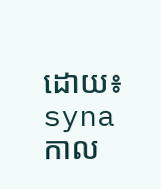ដោយ៖ syna  កាល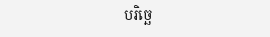បរិច្ឆេ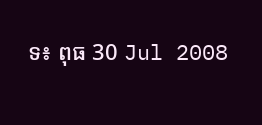ទ៖ ពុធ 30 Jul 2008